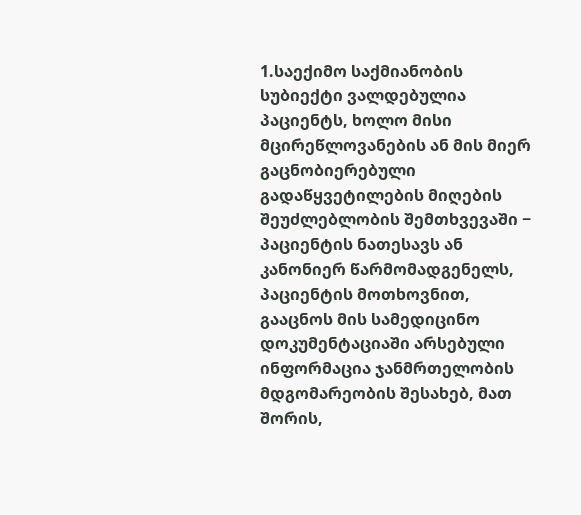1.საექიმო საქმიანობის სუბიექტი ვალდებულია პაციენტს, ხოლო მისი მცირეწლოვანების ან მის მიერ გაცნობიერებული გადაწყვეტილების მიღების შეუძლებლობის შემთხვევაში − პაციენტის ნათესავს ან კანონიერ წარმომადგენელს, პაციენტის მოთხოვნით, გააცნოს მის სამედიცინო დოკუმენტაციაში არსებული ინფორმაცია ჯანმრთელობის მდგომარეობის შესახებ, მათ შორის,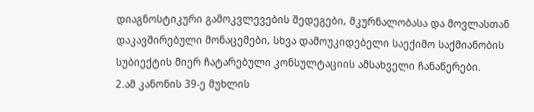დიაგნოსტიკური გამოკვლევების შედეგები, მკურნალობასა და მოვლასთან დაკავშირებული მონაცემები, სხვა დამოუკიდებელი საექიმო საქმიანობის სუბიექტის მიერ ჩატარებული კონსულტაციის ამსახველი ჩანაწერები.
2.ამ კანონის 39-ე მუხლის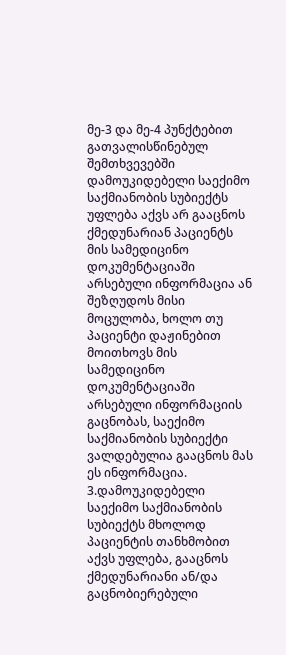მე-3 და მე-4 პუნქტებით გათვალისწინებულ შემთხვევებში დამოუკიდებელი საექიმო საქმიანობის სუბიექტს უფლება აქვს არ გააცნოს ქმედუნარიან პაციენტს მის სამედიცინო დოკუმენტაციაში არსებული ინფორმაცია ან შეზღუდოს მისი მოცულობა, ხოლო თუ პაციენტი დაჟინებით მოითხოვს მის სამედიცინო დოკუმენტაციაში არსებული ინფორმაციის გაცნობას, საექიმო საქმიანობის სუბიექტი ვალდებულია გააცნოს მას ეს ინფორმაცია.
3.დამოუკიდებელი საექიმო საქმიანობის სუბიექტს მხოლოდ პაციენტის თანხმობით აქვს უფლება, გააცნოს ქმედუნარიანი ან/და გაცნობიერებული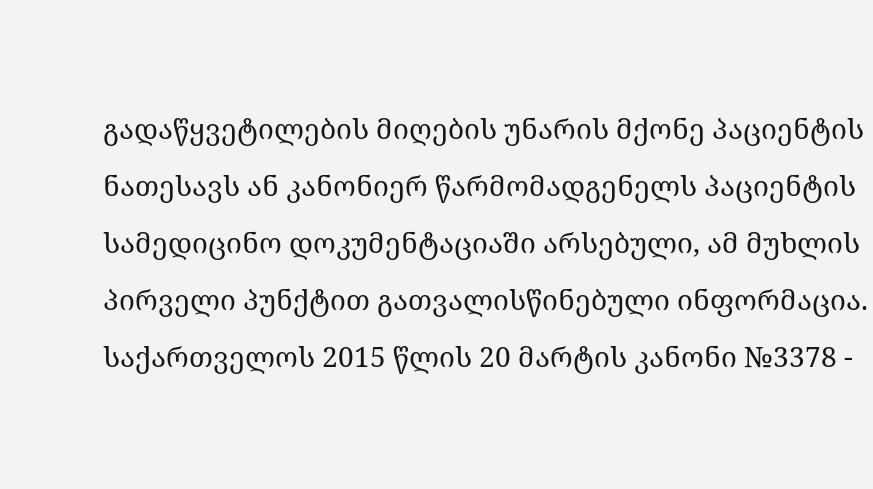გადაწყვეტილების მიღების უნარის მქონე პაციენტის ნათესავს ან კანონიერ წარმომადგენელს პაციენტის სამედიცინო დოკუმენტაციაში არსებული, ამ მუხლის პირველი პუნქტით გათვალისწინებული ინფორმაცია. საქართველოს 2015 წლის 20 მარტის კანონი №3378 -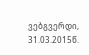ვებგვერდი, 31.03.2015წ.